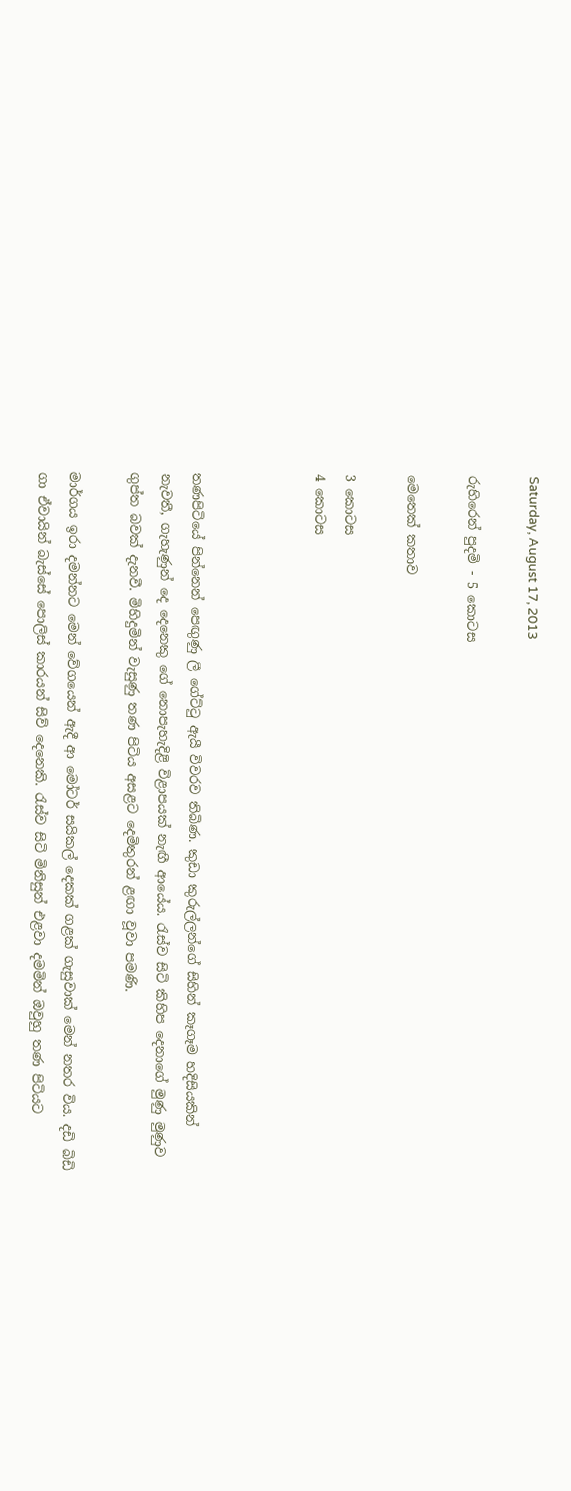Saturday, August 17, 2013

රුහිරෙන් පුදමි - 5 කොටස

මෙතෙක් කතාව

3 කොටස
4 කොටස



තණපිටියේ පින්නෙන් පෙඟුණු ලී ගේට්ටු ඇයී විවරව තිබිණ. කුඩා කුරුල්ලන්ගේ සිහින් කෑගෑම හදිසියකින් නැවතී, ගැහැණුන් දෙ දෙනෙකු ගේ නොපැහැදිළි විළාපයක් නැඟී ආයේය. රැස්ව සිටි කිහිප දෙනාගේ මුණු මුණුව ගුප්ත බවක් දැනවී. මිහිදුමින් වැසුණු තණ පිටිය අසළට දෙමිතුරන් ළඟා වූවා පමණි.

මාර්ගය ඉරා දමන්නට මෙන් වේගයෙන් ඇදී ආ මෝටර් සයිකල් දෙකක් ගළක් ගැසුවාක් මෙන් නතර විය. දඩි බිඩි ගා ඒවායින් බැස්සේ පොලිස් කාරයන් සිව් දෙනෙකි. රැස්ව සිටි මිනිසුන් එළවා දමමින් ඔවුහු තණ පිටියට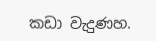කඩා වැදුණහ.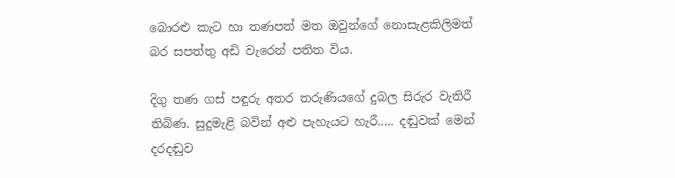බොරළු කැට හා තණපත් මත ඔවුන්ගේ නොසැළකිලිමත් බර සපත්තු අඩි වැරෙන් පතිත විය.

දිගු තණ ගස් පඳුරු අතර තරුණියගේ දුබල සිරුර වැතිරී තිබිණ. සුදුමැළි බවින් අළු පැහැයට හැරී..... දඬුවක් මෙන් දරදඬුව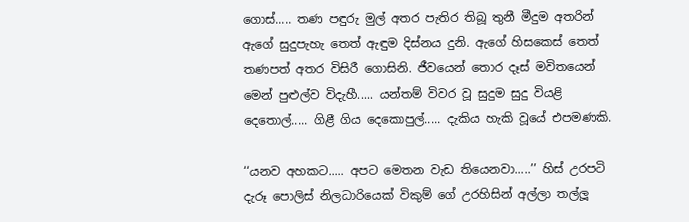ගොස්..... තණ පඳුරු මුල් අතර පැතිර තිබූ තුනී මීදුම අතරින් ඇගේ සුදුපැහැ තෙත් ඇඳුම දිස්නය දුනි. ඇගේ හිසකෙස් තෙත් තණපත් අතර විසිරී ගොසිනි. ජීවයෙන් තොර දෑස් මවිතයෙන් මෙන් පුළුල්ව විදැහී..... යන්තම් විවර වූ සුදුම සුදු වියළි දෙතොල්..... ගිළී ගිය දෙකොපුල්..... දැකිය හැකි වූයේ එපමණකි.

‘‘යනව අහකට..... අපට මෙතන වැඩ තියෙනවා.....’’ හිස් උරපටි දැරූ පොලිස් නිලධාරියෙක් විකුම් ගේ උරහිසින් අල්ලා තල්ලූ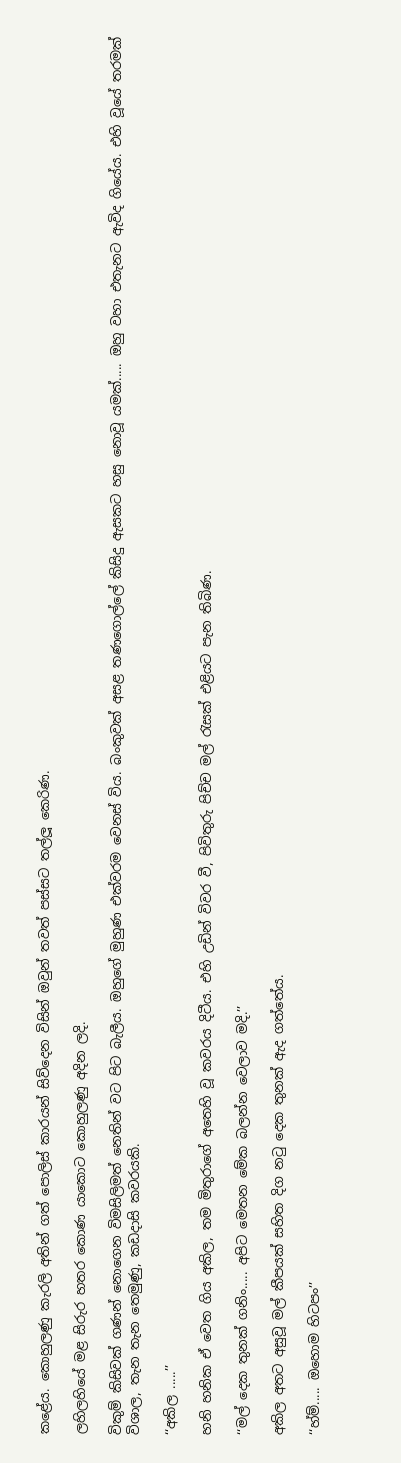කළේය. කොහුලණු කැරලි අතින් ගත් පොලිස් කාරයන් සිව්දෙන විසින් ඔවුන් තවත් පස්සට තල්ලූ කෙරිණ.

ලහිලහියේ මළ සිරුර හතර කොණ යාකොට කොහුලණු අදින ලදි.

විකුම් කිසිවක් ගණන් නොගෙන විමසිලිමත් නෙතින් වට පිට බැලීය. ඔහුගේ මුහුණ එක්වරම වෙනස් විය. බංකුවක් අසළ තණගොල්ලේ කිසිදු ඇසකට හසු නොවූ යමක්..... ඔහු වහා එතැනට ඇවිද ගියේය. එහි වූයේ තරමක් විශාල, තැන තැන තෙමුණු, කඩදාසි කවරයකි.

‘‘අකිල .....’’

හනි හනික ඒ වෙත ගිය අකිල, තම මිතුරාගේ අතෙහි වූ කවරය දිටීය. එහි උඩින් විවර වී, පිවිතුරු පිච්ච මල් රැසක් එළියට පැන තිබිණ.

‘‘මල් දෙක තුනක් ගනිං..... අපිට මෙතන මේක බලන්න වෙලාව මදි.’’

අකිල අතට අසුවූ මල් කීපයක් සහිත දිග නටු දෙක තුනක් ඇද ගත්තේය.

‘‘හ්ම්..... ඔහොම හිටපං’’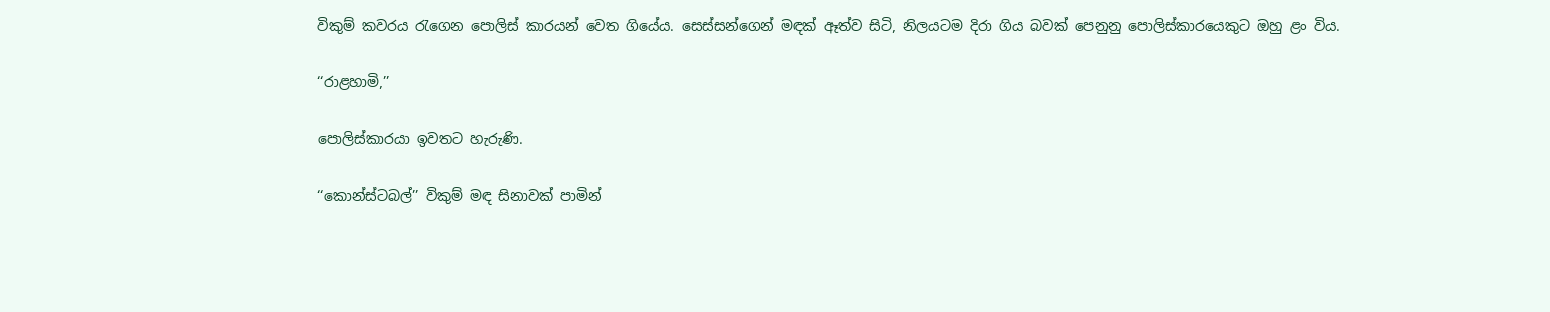විකුම් කවරය රැගෙන පොලිස් කාරයන් වෙත ගියේය. සෙස්සන්ගෙන් මඳක් ඈත්ව සිටි, නිලයටම දිරා ගිය බවක් පෙනුනු පොලිස්කාරයෙකුට ඔහු ළං විය.

‘‘රාළහාමි,’’

පොලිස්කාරයා ඉවතට හැරුණි.

‘‘කොන්ස්ටබල්’’ විකුම් මඳ සිනාවක් පාමින්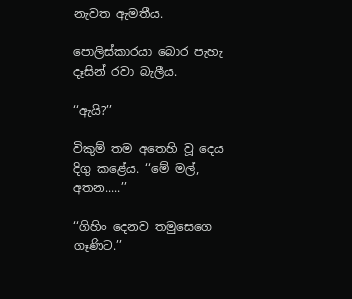නැවත ඇමතීය.

පොලිස්කාරයා බොර පැහැ දෑසින් රවා බැලීය.

‘‘ඇයි?’’

විකුම් තම අතෙහි වූ දෙය දිගු කළේය. ‘‘මේ මල්, අතන.....’’

‘‘ගිහිං දෙනව තමුසෙගෙ ගෑණිට.’’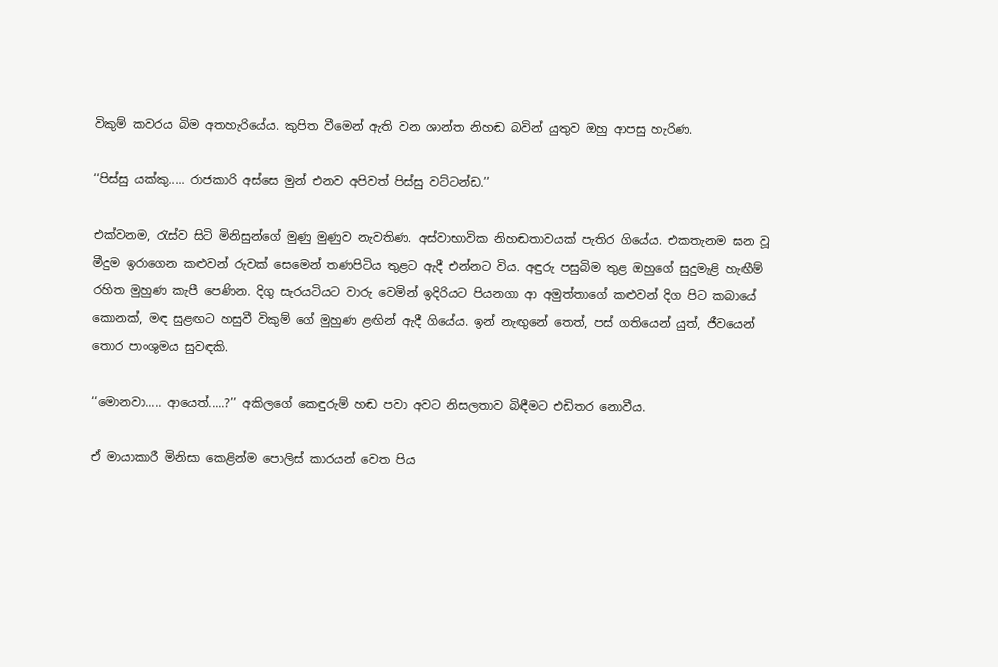විකුම් කවරය බිම අතහැරියේය. කුපිත වීමෙන් ඇති වන ශාන්ත නිහඬ බවින් යුතුව ඔහු ආපසු හැරිණ.

‘‘පිස්සු යක්කු..... රාජකාරි අස්සෙ මුන් එනව අපිවත් පිස්සු වට්ටන්ඩ.’’

එක්වනම, රැස්ව සිටි මිනිසුන්ගේ මුණු මුණුව නැවතිණ. අස්වාභාවික නිහඬතාවයක් පැතිර ගියේය. එකතැනම ඝන වූ මීදුම ඉරාගෙන කළුවන් රුවක් සෙමෙන් තණපිටිය තුළට ඇදී එන්නට විය. අඳුරු පසුබිම තුළ ඔහුගේ සුදුමැළි හැඟීම් රහිත මුහුණ කැපී පෙණින. දිගු සැරයටියට වාරු වෙමින් ඉදිරියට පියනගා ආ අමුත්තාගේ කළුවන් දිග පිට කබායේ කොනක්, මඳ සුළඟට හසුවී විකුම් ගේ මුහුණ ළඟින් ඇදී ගියේය. ඉන් නැඟුනේ තෙත්, පස් ගතියෙන් යුත්, ජීවයෙන් තොර පාංශුමය සුවඳකි.

‘‘මොනවා..... ආයෙත්.....?’’ අකිලගේ කෙඳුරුම් හඬ පවා අවට නිසලතාව බිඳීමට එඩිතර නොවීය.

ඒ මායාකාරී මිනිසා කෙළින්ම පොලිස් කාරයන් වෙත පිය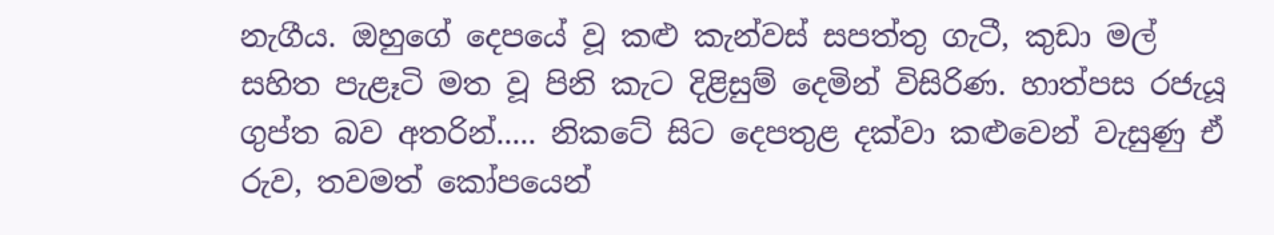නැගීය. ඔහුගේ දෙපයේ වූ කළු කැන්වස් සපත්තු ගැටී, කුඩා මල් සහිත පැළෑටි මත වූ පිනි කැට දිළිසුම් දෙමින් විසිරිණ. හාත්පස රජැයූ ගුප්ත බව අතරින්..... නිකටේ සිට දෙපතුළ දක්වා කළුවෙන් වැසුණු ඒ රුව, තවමත් කෝපයෙන්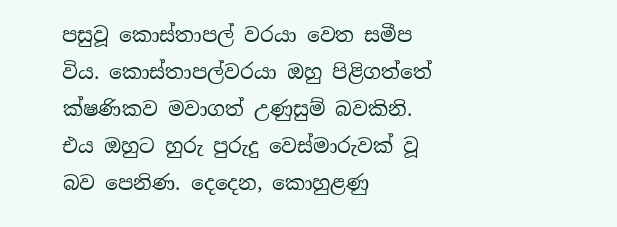පසුවූ කොස්තාපල් වරයා වෙත සමීප විය. කොස්තාපල්වරයා ඔහු පිළිගත්තේ ක්ෂණිකව මවාගත් උණුසුම් බවකිනි. එය ඔහුට හුරු පුරුදු වෙස්මාරුවක් වූ බව පෙනිණ. දෙදෙන, කොහුළණු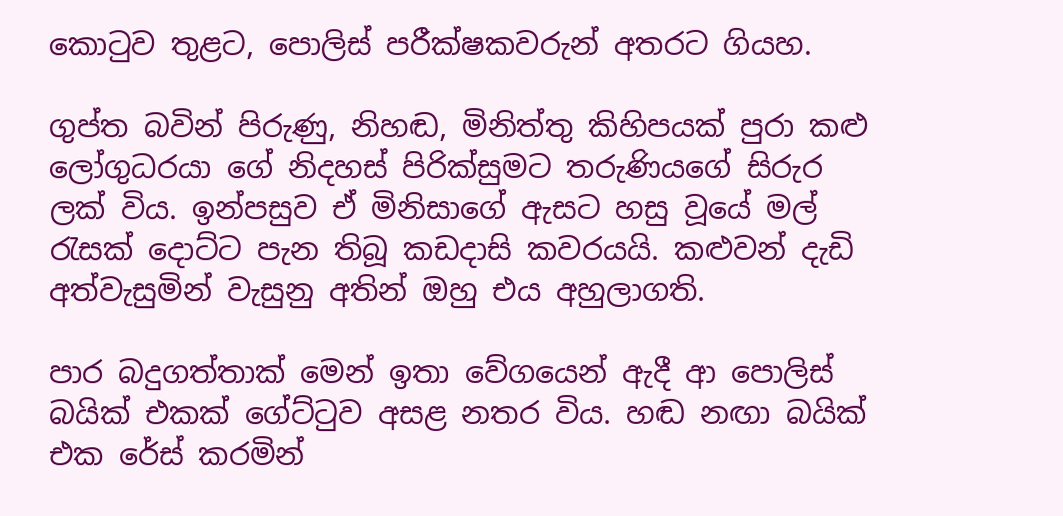කොටුව තුළට, පොලිස් පරීක්ෂකවරුන් අතරට ගියහ.

ගුප්ත බවින් පිරුණු, නිහඬ, මිනිත්තු කිහිපයක් පුරා කළු ලෝගුධරයා ගේ නිදහස් පිරික්සුමට තරුණියගේ සිරුර ලක් විය. ඉන්පසුව ඒ මිනිසාගේ ඇසට හසු වූයේ මල් රැසක් දොට්ට පැන තිබූ කඩදාසි කවරයයි. කළුවන් දැඩි අත්වැසුමින් වැසුනු අතින් ඔහු එය අහුලාගති.

පාර බදුගත්තාක් මෙන් ඉතා වේගයෙන් ඇදී ආ පොලිස් බයික් එකක් ගේට්ටුව අසළ නතර විය. හඬ නඟා බයික් එක රේස් කරමින්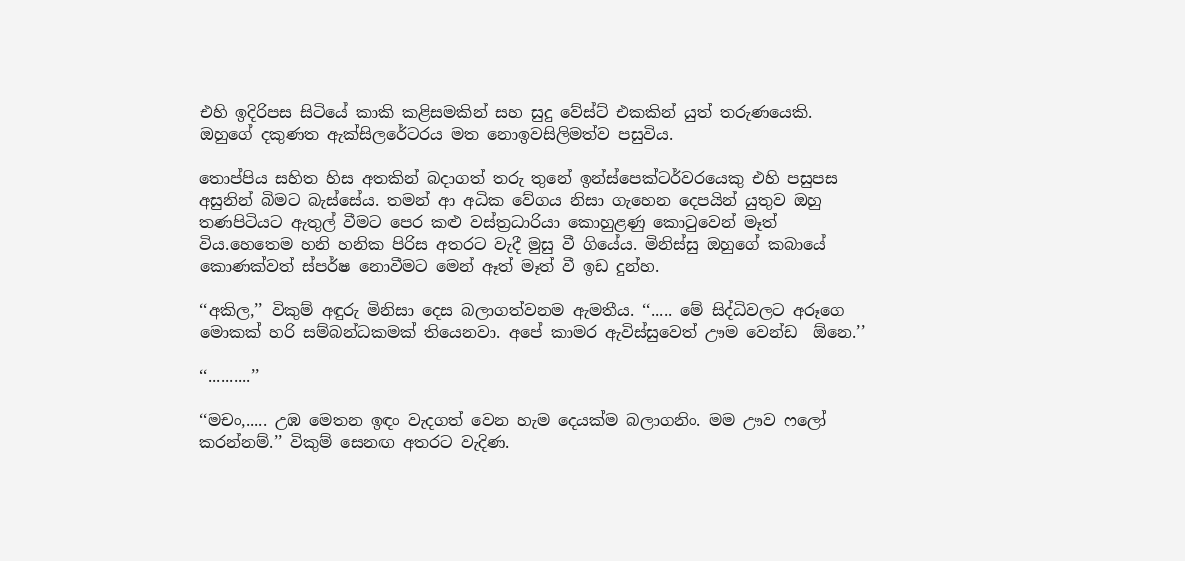එහි ඉදිරිපස සිටියේ කාකි කළිසමකින් සහ සුදු වේස්ට් එකකින් යුත් තරුණයෙකි. ඔහුගේ දකුණත ඇක්සිලරේටරය මත නොඉවසිලිමත්ව පසුවිය.

තොප්පිය සහිත හිස අතකින් බදාගත් තරු තුනේ ඉන්ස්පෙක්ටර්වරයෙකු එහි පසුපස අසුනින් බිමට බැස්සේය. තමන් ආ අධික වේගය නිසා ගැහෙන දෙපයින් යුතුව ඔහු තණපිටියට ඇතුල් වීමට පෙර කළු වස්ත්‍රධාරියා කොහුළණු කොටුවෙන් මෑත් විය.හෙතෙම හනි හනික පිරිස අතරට වැදී මුසු වී ගියේය. මිනිස්සු ඔහුගේ කබායේ කොණක්වත් ස්පර්ෂ නොවීමට මෙන් ඈත් මෑත් වී ඉඩ දුන්හ.

‘‘අකිල,’’ විකුම් අඳුරු මිනිසා දෙස බලාගත්වනම ඇමතීය. ‘‘..... මේ සිද්ධිවලට අරූගෙ මොකක් හරි සම්බන්ධකමක් තියෙනවා. අපේ කාමර ඇවිස්සුවෙත් ඌම වෙන්ඩ  ඕනෙ.’’

‘‘..........’’

‘‘මචං,..... උඹ මෙතන ඉඳං වැදගත් වෙන හැම දෙයක්ම බලාගනිං. මම ඌව ෆලෝ කරන්නම්.’’ විකුම් සෙනඟ අතරට වැදිණ.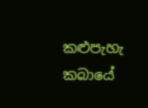කළුපැහැ කබායේ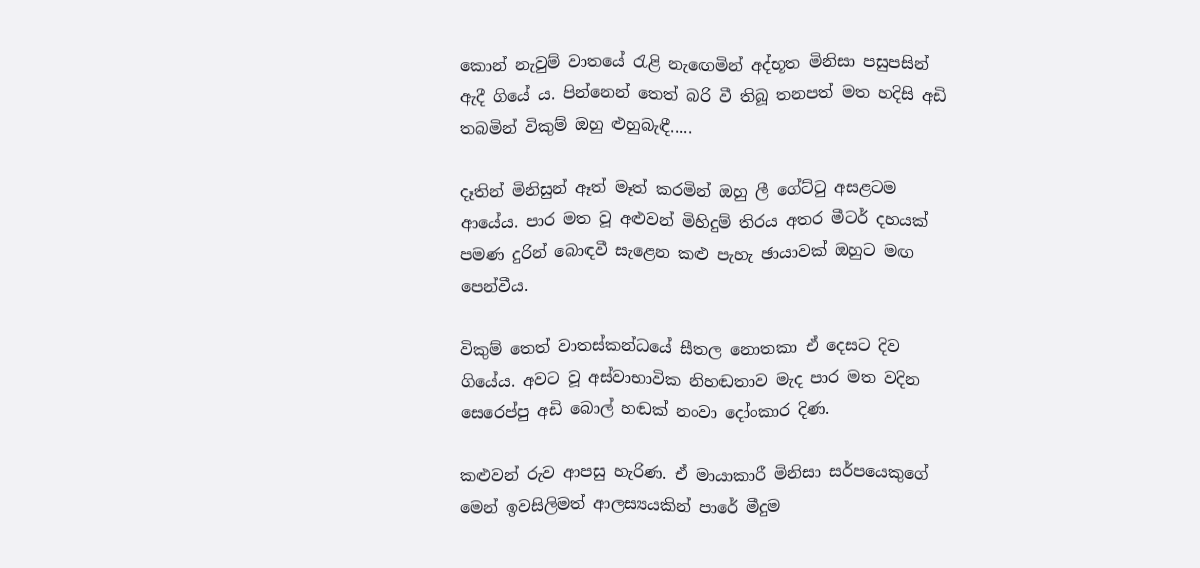කොන් නැවුම් වාතයේ රැළි නැඟෙමින් අද්භූත මිනිසා පසුපසින් ඇදී ගියේ ය. පින්නෙන් තෙත් බරි වී තිබූ තනපත් මත හදිසි අඩි තබමින් විකුම් ඔහු ළුහුබැඳී.....

දෑතින් මිනිසුන් ඈත් මෑත් කරමින් ඔහු ලී ගේට්ටු අසළටම ආයේය. පාර මත වූ අළුවන් මිහිදුම් තිරය අතර මීටර් දහයක් පමණ දුරින් බොඳවී සැළෙන කළු පැහැ ඡායාවක් ඔහුට මඟ පෙන්වීය.

විකුම් තෙත් වාතස්කන්ධයේ සීතල නොතකා ඒ දෙසට දිව ගියේය. අවට වූ අස්වාභාවික නිහඬතාව මැද පාර මත වදින සෙරෙප්පු අඩි බොල් හඬක් නංවා දෝංකාර දිණ.

කළුවන් රුව ආපසු හැරිණ. ඒ මායාකාරී මිනිසා සර්පයෙකුගේ මෙන් ඉවසිලිමත් ආලස්‍යයකින් පාරේ මීදුම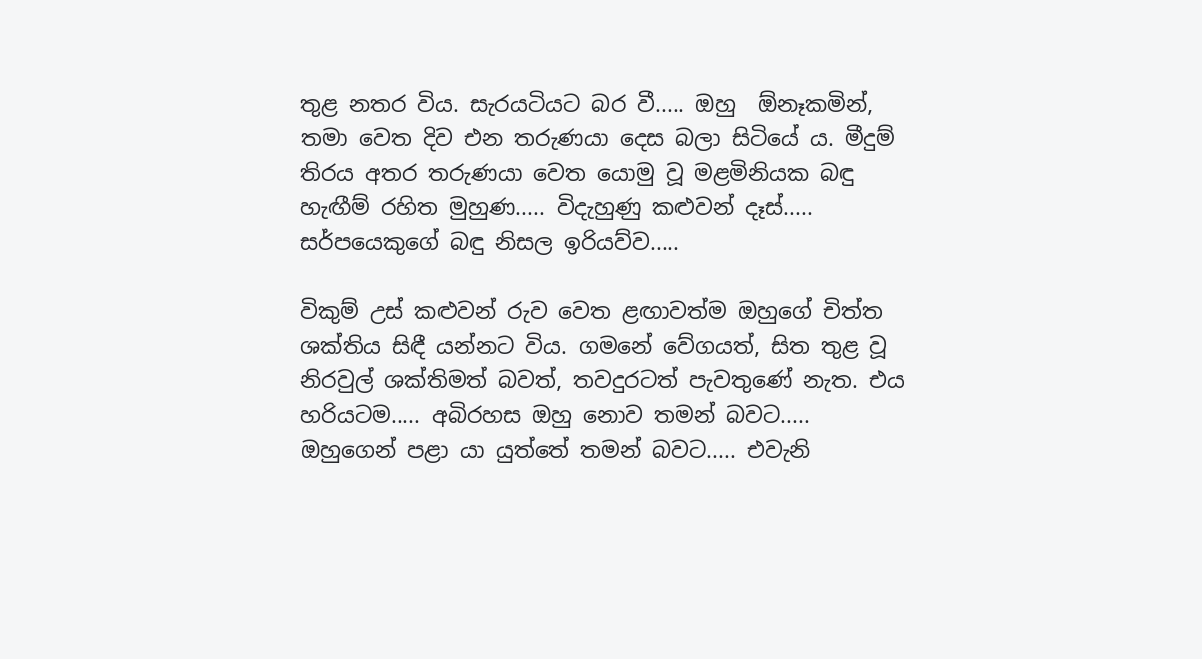තුළ නතර විය. සැරයටියට බර වී..... ඔහු  ඕනෑකමින්, තමා වෙත දිව එන තරුණයා දෙස බලා සිටියේ ය. මීදුම් තිරය අතර තරුණයා වෙත යොමු වූ මළමිනියක බඳු හැඟීම් රහිත මුහුණ..... විදැහුණු කළුවන් දෑස්..... සර්පයෙකුගේ බඳු නිසල ඉරියව්ව.....

විකුම් උස් කළුවන් රුව වෙත ළඟාවත්ම ඔහුගේ චිත්ත ශක්තිය සිඳී යන්නට විය. ගමනේ වේගයත්, සිත තුළ වූ නිරවුල් ශක්තිමත් බවත්, තවදුරටත් පැවතුණේ නැත. එය හරියටම..... අබිරහස ඔහු නොව තමන් බවට..... ඔහුගෙන් පළා යා යුත්තේ තමන් බවට..... එවැනි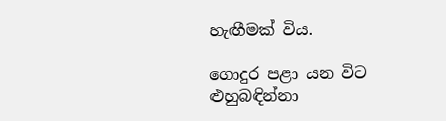හැඟීමක් විය.

ගොදුර පළා යන විට ළුහුබඳින්නා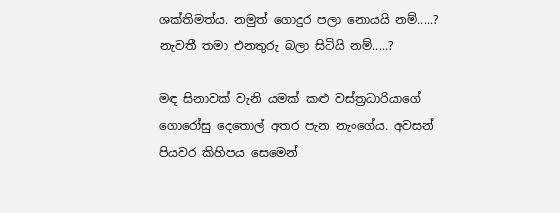ශක්තිමත්ය. නමුත් ගොදුර පලා නොයයි නම්.....? නැවතී තමා එනතුරු බලා සිටියි නම්.....?

මඳ සිනාවක් වැනි යමක් කළු වස්ත්‍රධාරියාගේ ගොරෝසු දෙතොල් අතර පැන නැංගේය. අවසන් පියවර කිහිපය සෙමෙන්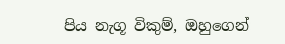පිය නැගූ විකුම්, ඔහුගෙන්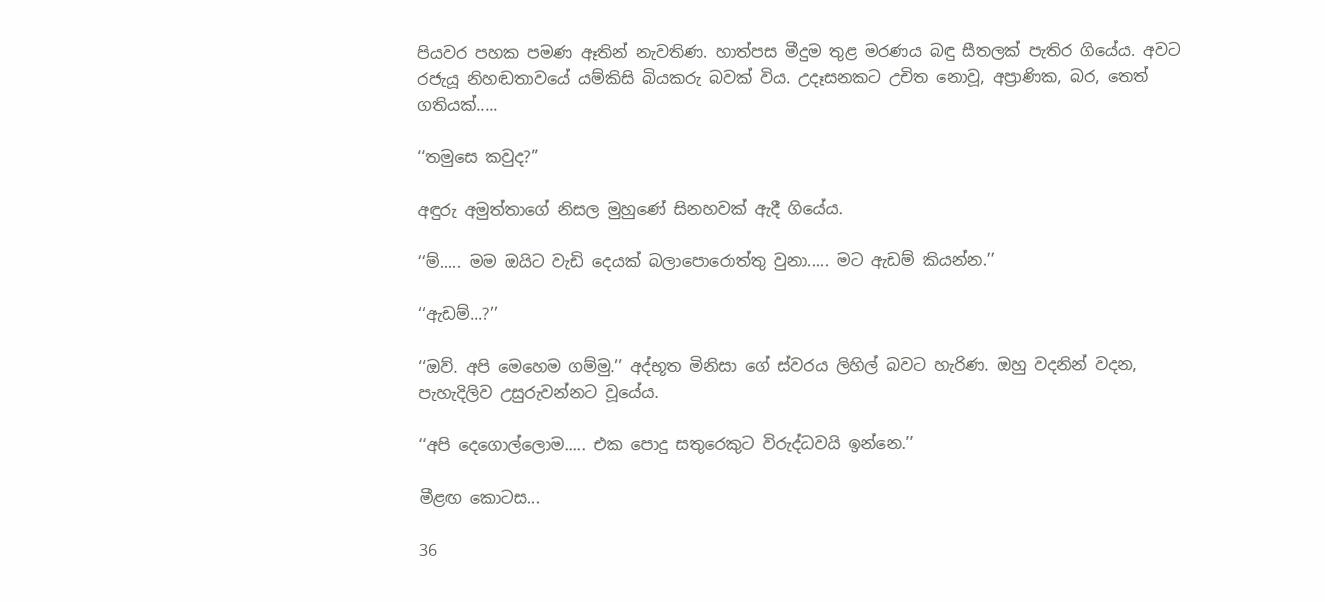පියවර පහක පමණ ඈතින් නැවතිණ. හාත්පස මීදුම තුළ මරණය බඳු සීතලක් පැතිර ගියේය. අවට රජැයූ නිහඬතාවයේ යම්කිසි බියකරු බවක් විය. උදෑසනකට උචිත නොවූ, අප්‍රාණික, බර, තෙත් ගතියක්.....

‘‘තමුසෙ කවුද?’’

අඳුරු අමුත්තාගේ නිසල මුහුණේ සිනහවක් ඇදී ගියේය.

‘‘ම්..... මම ඔයිට වැඩි දෙයක් බලාපොරොත්තු වුනා..... මට ඇඩම් කියන්න.’’

‘‘ඇඩම්...?’’

‘‘ඔව්. අපි මෙහෙම ගම්මු.’’ අද්භූත මිනිසා ගේ ස්වරය ලිහිල් බවට හැරිණ. ඔහු වදනින් වදන, පැහැදිලිව උසුරුවන්නට වූයේය.

‘‘අපි දෙගොල්ලොම..... එක පොදු සතුරෙකුට විරුද්ධවයි ඉන්නෙ.’’

මීළඟ කොටස...

36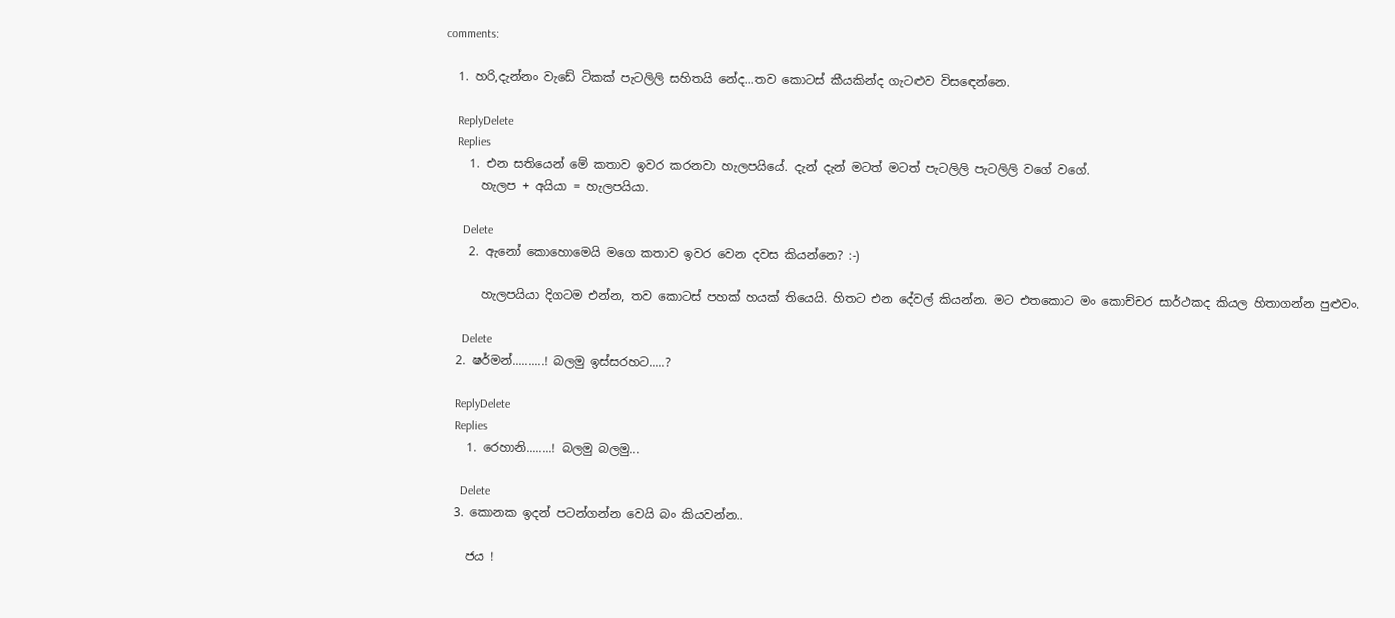comments:

  1. හරි,දැන්නං වැඩේ ටිකක් පැටලිලි සහිතයි නේද...තව කොටස් කීයකින්ද ගැටළුව විසඳෙන්නෙ.

    ReplyDelete
    Replies
    1. එන සතියෙන් මේ කතාව ඉවර කරනවා හැලපයියේ. දැන් දැන් මටත් මටත් පැටලිලි පැටලිලි වගේ වගේ.
      හැලප + අයියා = හැලපයියා.

      Delete
    2. ඇනෝ කොහොමෙයි මගෙ කතාව ඉවර වෙන දවස කියන්නෙ? :-)

      හැලපයියා දිගටම එන්න, තව කොටස් පහක් හයක් තියෙයි. හිතට එන දේවල් කියන්න. මට එතකොට මං කොච්චර සාර්ථකද කියල හිතාගන්න පුළුවං.

      Delete
  2. ෂර්මන්..........! බලමු ඉස්සරහට.....?

    ReplyDelete
    Replies
    1. රෙහානි........! බලමු බලමු...

      Delete
  3. කොනක ඉදන් පටන්ගන්න වෙයි බං කියවන්න..

    ජය !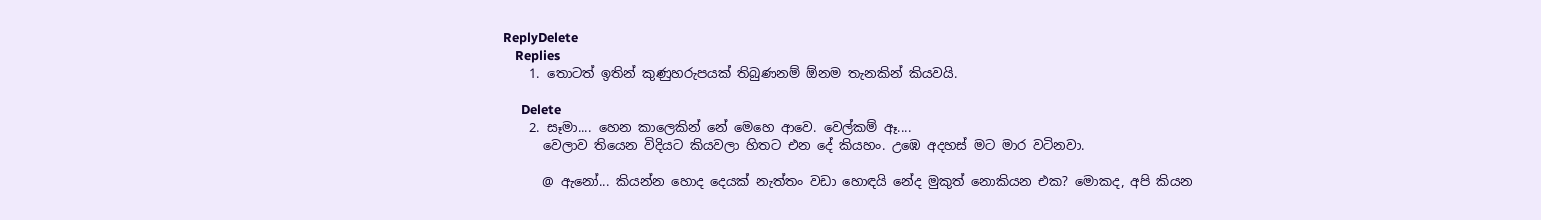ReplyDelete
    Replies
    1. තොටත් ඉතින් කුණුහරුපයක් තිබුණනම් ඕනම තැනකින් කියවයි.

      Delete
    2. සෑමා.... හෙන කාලෙකින් නේ මෙහෙ ආවෙ. වෙල්කම් ඈ....
      වෙලාව තියෙන විදියට කියවලා හිතට එන දේ කියහං. උඹෙ අදහස් මට මාර වටිනවා.

      @ ඇනෝ... කියන්න හොද දෙයක් නැත්තං වඩා හොඳයි නේද මුකුත් නොකියන එක? මොකද, අපි කියන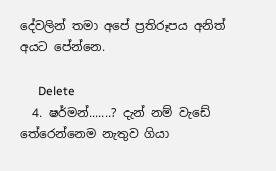දේවලින් තමා අපේ ප්‍රතිරූපය අනිත් අයට පේන්නෙ.

      Delete
  4. ෂර්මන්.......? දැන් නම් වැඩේ තේරෙන්නෙම නැතුව ගියා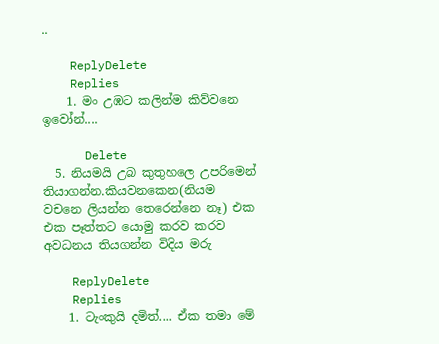..

    ReplyDelete
    Replies
    1. මං උඹට කලින්ම කිව්වනෙ ඉවෝන්....

      Delete
  5. නියමයි උබ කුතුහලෙ උපරිමෙන් තියාගන්න.කියවනකෙන(නියම වචනෙ ලියන්න තෙරෙන්නෙ නෑ) එක එක පෑත්තට යොමු කරව කරව අවධනය තියගන්න විදිය මරු

    ReplyDelete
    Replies
    1. ටැංකුයි දමිත්.... ඒක තමා මේ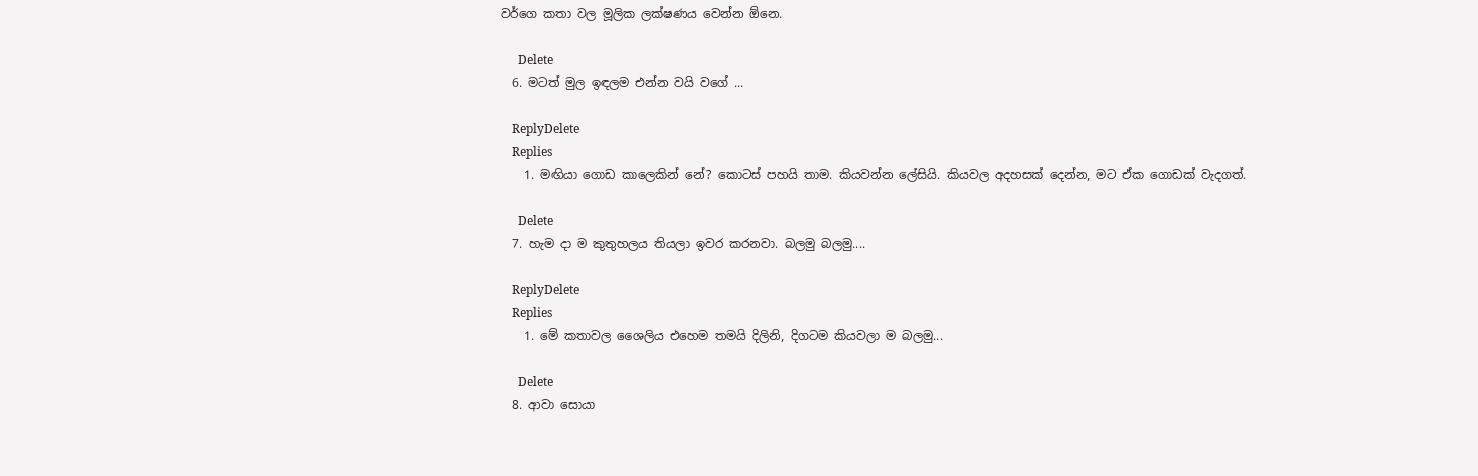වර්ගෙ කතා වල මූලික ලක්ෂණය වෙන්න ඕනෙ.

      Delete
  6. මටත් මුල ඉඳලම එන්න වයි වගේ ...

    ReplyDelete
    Replies
    1. මඟියා ගොඩ කාලෙකින් නේ? කොටස් පහයි තාම. කියවන්න ලේසියි. කියවල අදහසක් දෙන්න, මට ඒක ගොඩක් වැදගත්.

      Delete
  7. හැම දා ම කුතුහලය තියලා ඉවර කරනවා. බලමු බලමු....

    ReplyDelete
    Replies
    1. මේ කතාවල ශෛලිය එහෙම තමයි දිලිනි, දිගටම කියවලා ම බලමු...

      Delete
  8. ආවා සොයා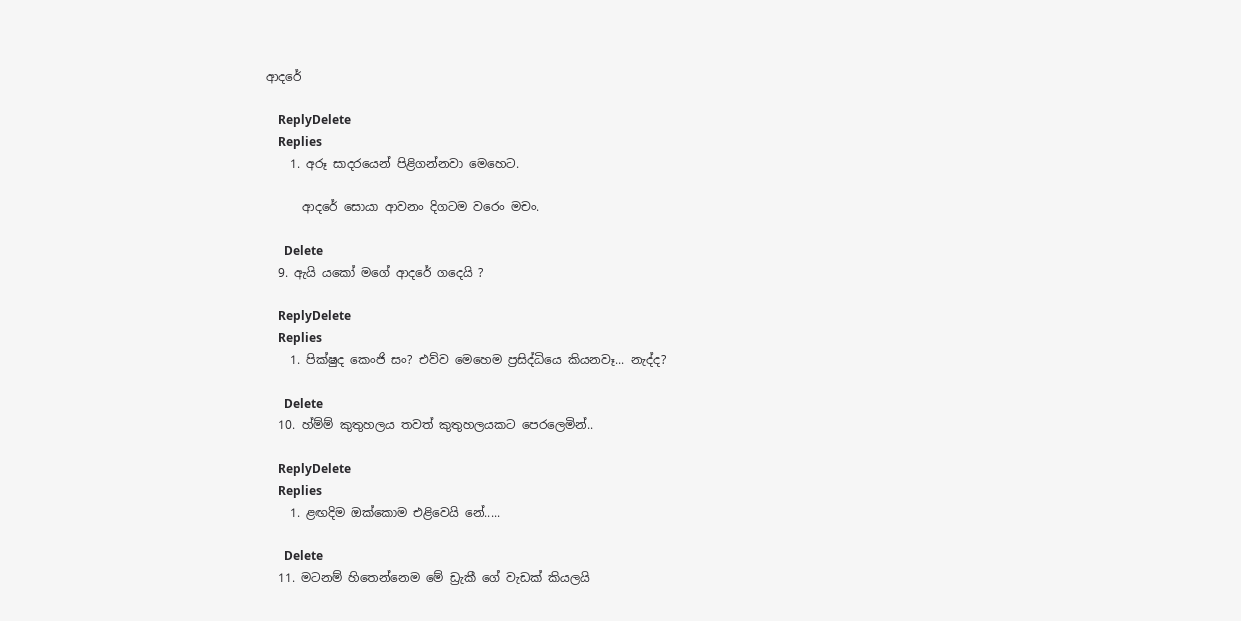ආදරේ

    ReplyDelete
    Replies
    1. අරූ සාදරයෙන් පිළිගන්නවා මෙහෙට.

      ආදරේ සොයා ආවනං දිගටම වරෙං මචං.

      Delete
  9. ඇයි යකෝ මගේ ආදරේ ගදෙයි ?

    ReplyDelete
    Replies
    1. පික්ෂුද කෙංජි සං? එව්ව මෙහෙම ප්‍රසිද්ධියෙ කියනවෑ... නැද්ද?

      Delete
  10. හ්ම්ම් කුතුහලය තවත් කුතුහලයකට පෙරලෙමින්..

    ReplyDelete
    Replies
    1. ළඟදිම ඔක්කොම එළිවෙයි නේ.....

      Delete
  11. මටනම් හිතෙන්නෙම මේ ඩ්‍රැකී ගේ වැඩක් කියලයි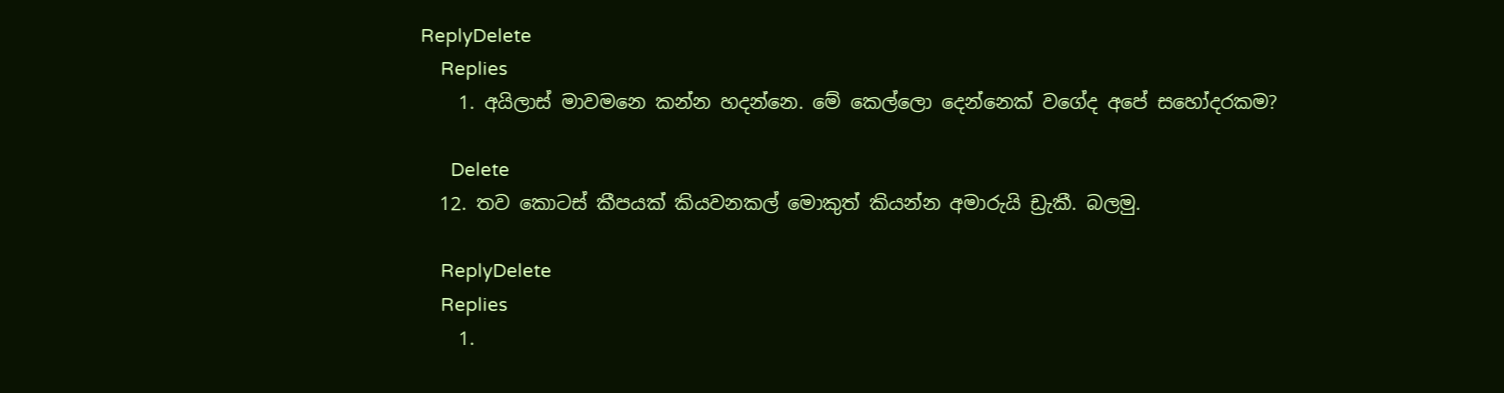ReplyDelete
    Replies
    1. අයිලාස් මාවමනෙ කන්න හදන්නෙ. මේ කෙල්ලො දෙන්නෙක් වගේද අපේ සහෝදරකම?

      Delete
  12. තව කොටස් කීපයක් කියවනකල් මොකුත් කියන්න අමාරුයි ඩ්‍රැකී. බලමු.

    ReplyDelete
    Replies
    1.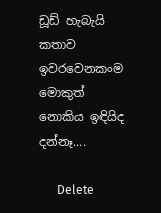ඩූඩ් හැබැයි කතාව ඉවරවෙනකංම මොකුත් නොකිය ඉඳියිද දන්නෑ....

      Delete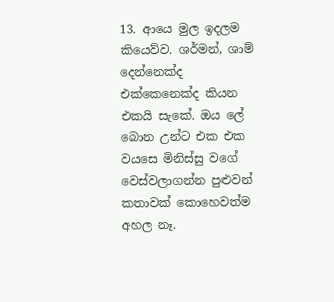13. ආයෙ මුල ඉදලම කියෙව්ව. ශර්මන්, ශාම් දෙන්නෙක්ද එක්කෙනෙක්ද කියන එකයි සැකේ. ඔය ලේ බොන උන්ට එක එක වයසෙ මිනිස්සු වගේ වෙස්වලාගන්න පුළුවන් කතාවක් කොහෙවත්ම අහල නෑ.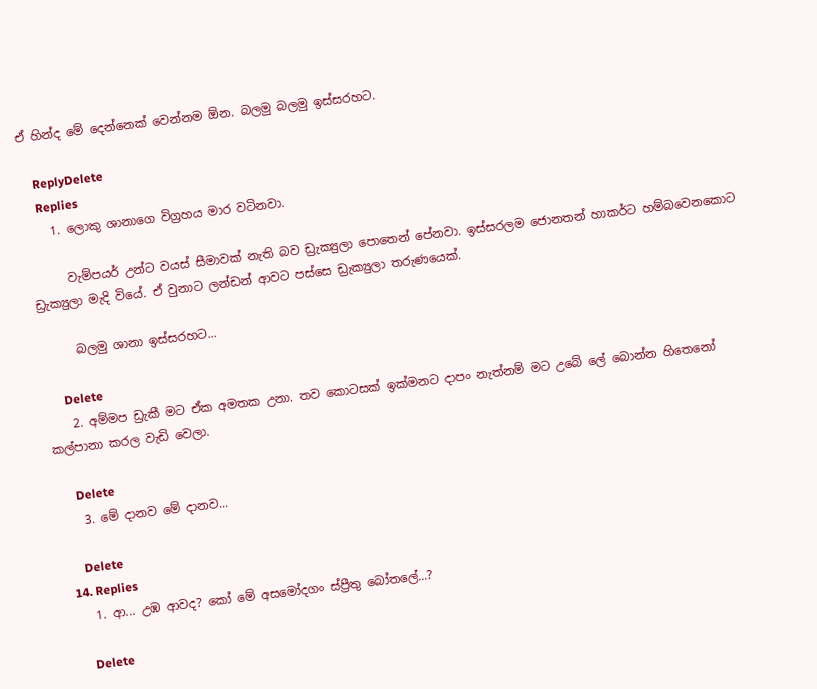ඒ හින්ද මේ දෙන්නෙක් වෙන්නම ඕන. බලමු බලමු ඉස්සරහට.

    ReplyDelete
    Replies
    1. ලොකු ශානාගෙ විග්‍රහය මාර වටිනවා.

      වැම්පයර් උන්ට වයස් සීමාවක් නැති බව ඩ්‍රැක්‍යුලා පොතෙන් පේනවා. ඉස්සරලම ජොනතන් හාකර්ට හම්බවෙනකොට ඩ්‍රැක්‍යුලා මැදි වියේ. ඒ වුනාට ලන්ඩන් ආවට පස්සෙ ඩ්‍රැක්‍යුලා තරුණයෙක්.

      බලමු ශානා ඉස්සරහට...

      Delete
    2. අම්මප ඩ්‍රැකී මට ඒක අමතක උනා. තව කොටසක් ඉක්මනට දාපං නැත්නම් මට උබේ ලේ බොන්න හිතෙනෝ කල්පානා කරල වැඩි වෙලා.

      Delete
    3. මේ දානව මේ දානව...

      Delete
  14. Replies
    1. ආ... උඹ ආවද? කෝ මේ අසමෝදගං ස්ප්‍රීතු බෝතලේ...?

      Delete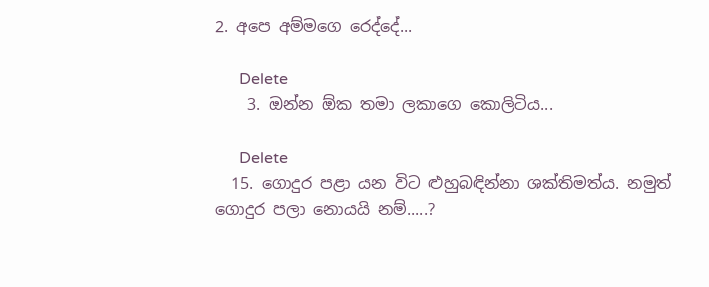2. අපෙ අම්මගෙ රෙද්දේ...

      Delete
    3. ඔන්න ඕක තමා ලකාගෙ කොලිටිය...

      Delete
  15. ගොදුර පළා යන විට ළුහුබඳින්නා ශක්තිමත්ය. නමුත් ගොදුර පලා නොයයි නම්.....?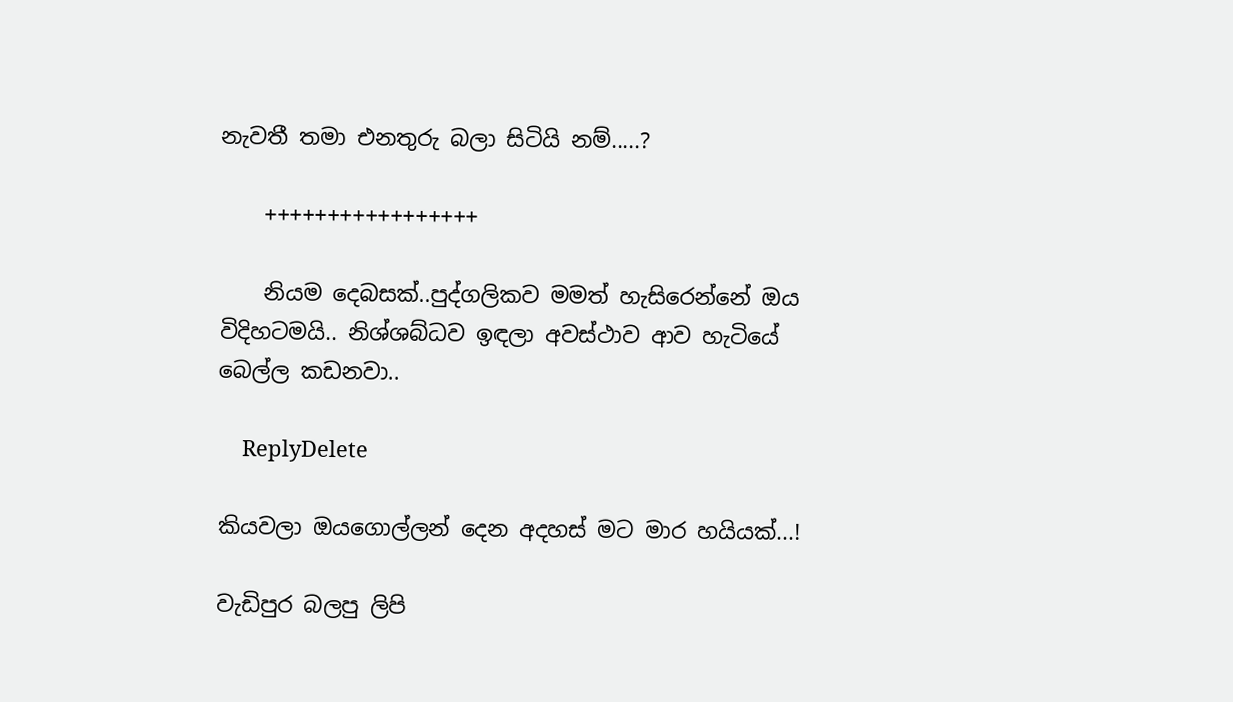නැවතී තමා එනතුරු බලා සිටියි නම්.....?

    +++++++++++++++++

    නියම දෙබසක්..පුද්ගලිකව මමත් හැසිරෙන්නේ ඔය විදිහටමයි.. නිශ්ශබ්ධව ඉඳලා අවස්ථාව ආව හැටියේ බෙල්ල කඩනවා..

    ReplyDelete

කියවලා ඔයගොල්ලන් දෙන අදහස් මට මාර හයියක්...!

වැඩිපුර බලපු ලිපි